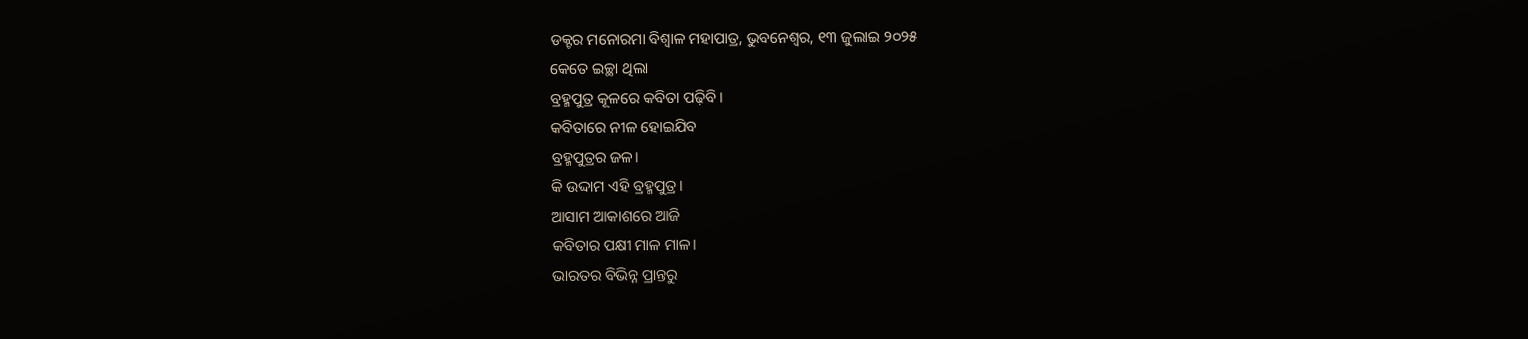ଡକ୍ଟର ମନୋରମା ବିଶ୍ୱାଳ ମହାପାତ୍ର, ଭୁବନେଶ୍ୱର, ୧୩ ଜୁଲାଇ ୨୦୨୫
କେତେ ଇଚ୍ଛା ଥିଲା
ବ୍ରହ୍ମପୁତ୍ର କୂଳରେ କବିତା ପଢ଼ିବି।
କବିତାରେ ନୀଳ ହୋଇଯିବ
ବ୍ରହ୍ମପୁତ୍ରର ଜଳ।
କି ଉଦ୍ଦାମ ଏହି ବ୍ରହ୍ମପୁତ୍ର।
ଆସାମ ଆକାଶରେ ଆଜି
କବିତାର ପକ୍ଷୀ ମାଳ ମାଳ।
ଭାରତର ବିଭିନ୍ନ ପ୍ରାନ୍ତରୁ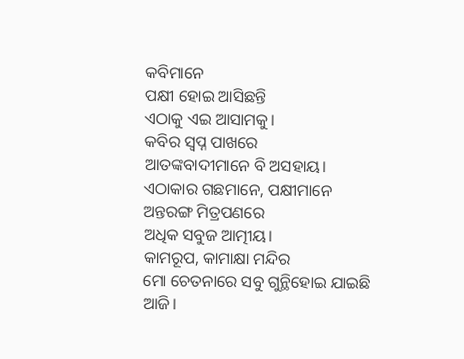କବିମାନେ
ପକ୍ଷୀ ହୋଇ ଆସିଛନ୍ତି
ଏଠାକୁ ଏଇ ଆସାମକୁ।
କବିର ସ୍ବପ୍ନ ପାଖରେ
ଆତଙ୍କବାଦୀମାନେ ବି ଅସହାୟ।
ଏଠାକାର ଗଛମାନେ, ପକ୍ଷୀମାନେ
ଅନ୍ତରଙ୍ଗ ମିତ୍ରପଣରେ
ଅଧିକ ସବୁଜ ଆତ୍ମୀୟ।
କାମରୂପ, କାମାକ୍ଷା ମନ୍ଦିର
ମୋ ଚେତନାରେ ସବୁ ଗୁନ୍ଥିହୋଇ ଯାଇଛି ଆଜି।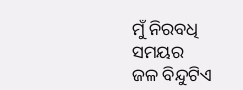ମୁଁ ନିରବଧି ସମୟର
ଜଳ ବିନ୍ଦୁଟିଏ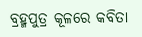ବ୍ରହ୍ମପୁତ୍ର କୂଳରେ କବିତା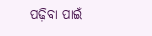ପଢ଼ିବା ପାଇଁ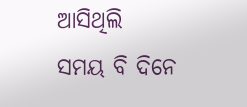ଆସିଥିଲି
ସମୟ ବି ଦିନେ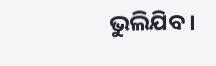ଭୁଲିଯିବ।